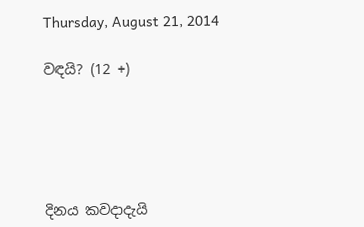Thursday, August 21, 2014

වඳයි? (12 +)





දිනය කවදාදැයි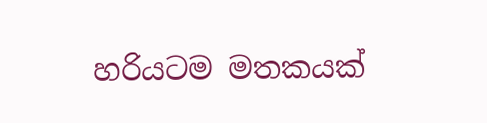හරියටම මතකයක්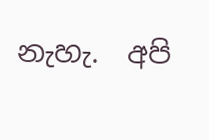නැහැ.  අපි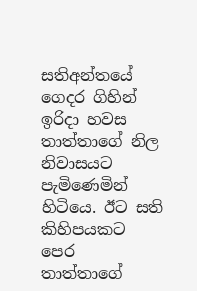සතිඅන්තයේ ගෙදර ගිහින් ඉරිදා හවස තාත්තාගේ නිල නිවාසයට පැමිණෙමින් හිටියෙ. ඊට සති කිහිපයකට පෙර තාත්තාගේ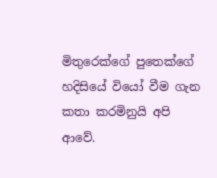මිතුරෙක්ගේ පුතෙක්ගේ හදිසියේ වියෝ වීම ගැන කතා කරමිනුයි අපි ආවේ.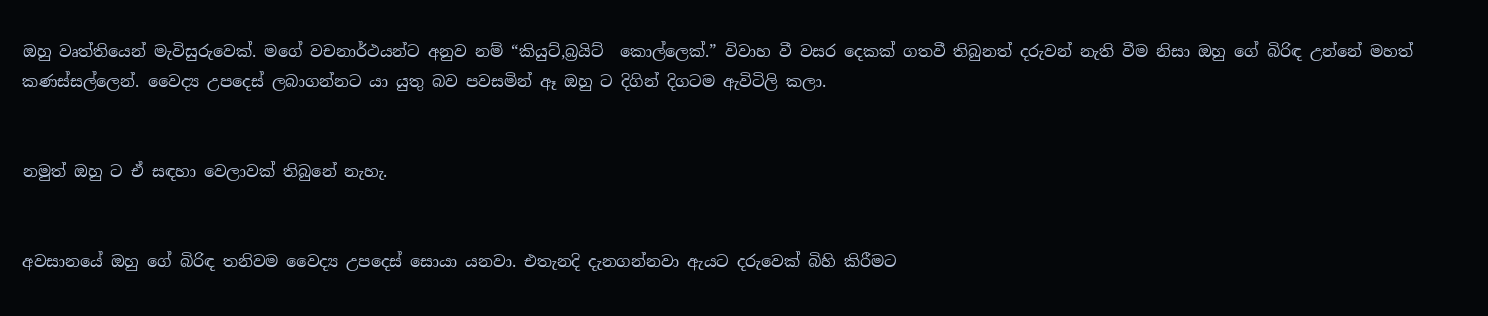ඔහු වෘත්තියෙන් මැවිසුරුවෙක්. මගේ වචනාර්ථයන්ට අනුව නම් “කියුට්,බ්‍රයිට්  කොල්ලෙක්.” විවාහ වී වසර දෙකක් ගතවී තිබුනත් දරුවන් නැති වීම නිසා ඔහු ගේ බිරිඳ උන්නේ මහත් කණස්සල්ලෙන්. වෛද්‍ය උපදෙස් ලබාගන්නට යා යුතු බව පවසමින් ඈ ඔහු ට දිගින් දිගටම ඇවිටිලි කලා.


නමුත් ඔහු ට ඒ සඳහා වෙලාවක් තිබුනේ නැහැ.


අවසානයේ ඔහු ගේ බිරිඳ තනිවම වෛද්‍ය උපදෙස් සොයා යනවා. එතැනදි දැනගන්නවා ඇයට දරුවෙක් බිහි කිරීමට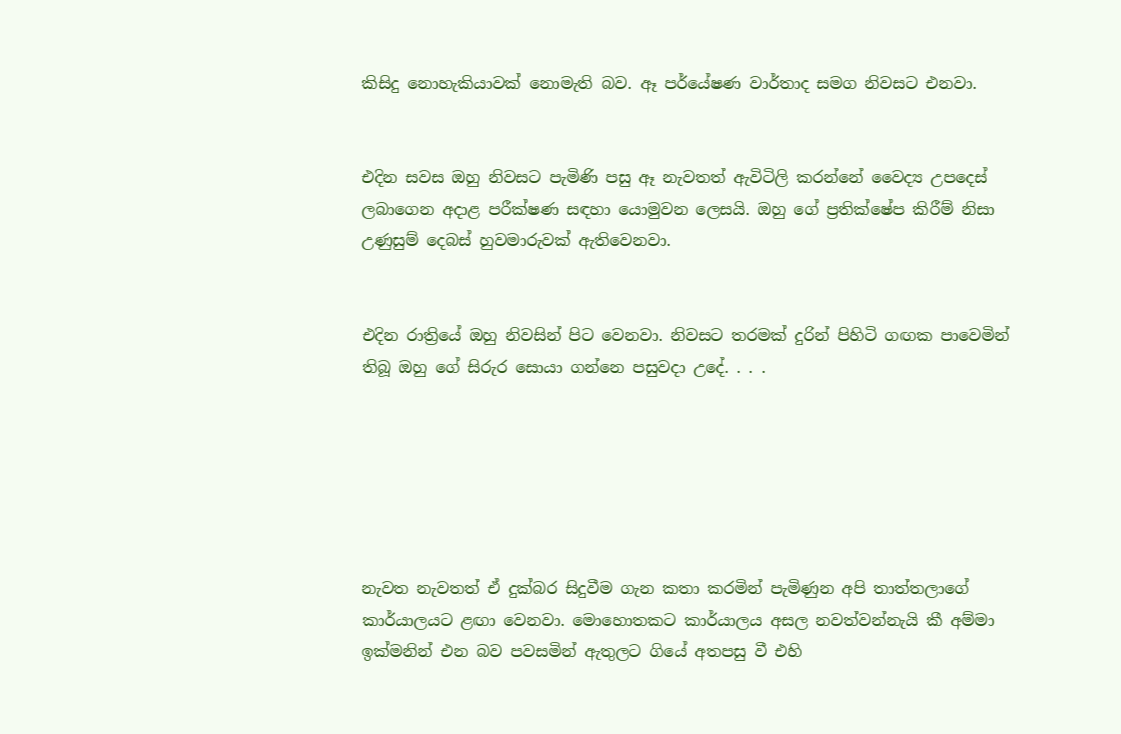කිසිදු නොහැකියාවක් නොමැති බව. ඈ පර්යේෂණ වාර්තාද සමග නිවසට එනවා.


එදින සවස ඔහු නිවසට පැමිණි පසු ඈ නැවතත් ඇවිටිලි කරන්නේ වෛද්‍ය උපදෙස් ලබාගෙන අදාළ පරීක්ෂණ සඳහා යොමුවන ලෙසයි. ඔහු ගේ ප්‍රතික්ෂේප කිරීම් නිසා උණුසුම් දෙබස් හුවමාරුවක් ඇතිවෙනවා.


එදින රාත්‍රියේ ඔහු නිවසින් පිට වෙනවා. නිවසට තරමක් දුරින් පිහිටි ගඟක පාවෙමින් තිබූ ඔහු ගේ සිරුර සොයා ගන්නෙ පසුවදා උදේ. . . .






නැවත නැවතත් ඒ දුක්බර සිදුවීම ගැන කතා කරමින් පැමිණුන අපි තාත්තලාගේ කාර්යාලයට ළඟා වෙනවා. මොහොතකට කාර්යාලය අසල නවත්වන්නැයි කී අම්මා ඉක්මනින් එන බව පවසමින් ඇතුලට ගියේ අතපසු වී එහි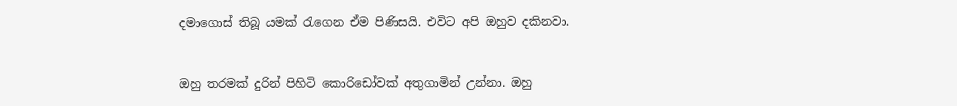දමාගොස් තිබූ යමක් රැගෙන ඒම පිණිසයි. එවිට අපි ඔහුව දකිනවා.


ඔහු තරමක් දුරින් පිහිටි කොරිඩෝවක් අතුගාමින් උන්නා. ඔහු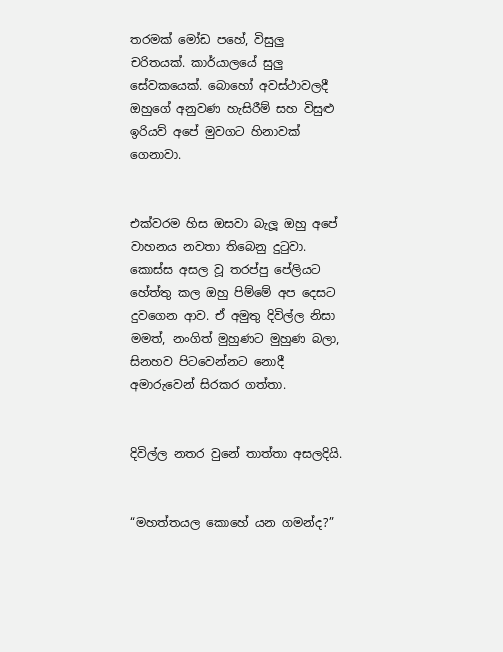තරමක් මෝඩ පහේ, විසුලු චරිතයක්. කාර්යාලයේ සුලු සේවකයෙක්. බොහෝ අවස්ථාවලදී ඔහුගේ අනුවණ හැසිරීම් සහ විසුළු ඉරියව් අපේ මුවගට හිනාවක් ගෙනාවා.


එක්වරම හිස ඔසවා බැලූ ඔහු අපේ වාහනය නවතා තිබෙනු දුටුවා. කොස්ස අසල වූ තරප්පු පේලියට හේත්තු කල ඔහු පිම්මේ අප දෙසට දුවගෙන ආව. ඒ අමුතු දිවිල්ල නිසා මමත්, නංගිත් මුහුණට මුහුණ බලා, සිනහව පිටවෙන්නට නොදී අමාරුවෙන් සිරකර ගත්තා.


දිවිල්ල නතර වුනේ තාත්තා අසලදියි.


“මහත්තයල කොහේ යන ගමන්ද?”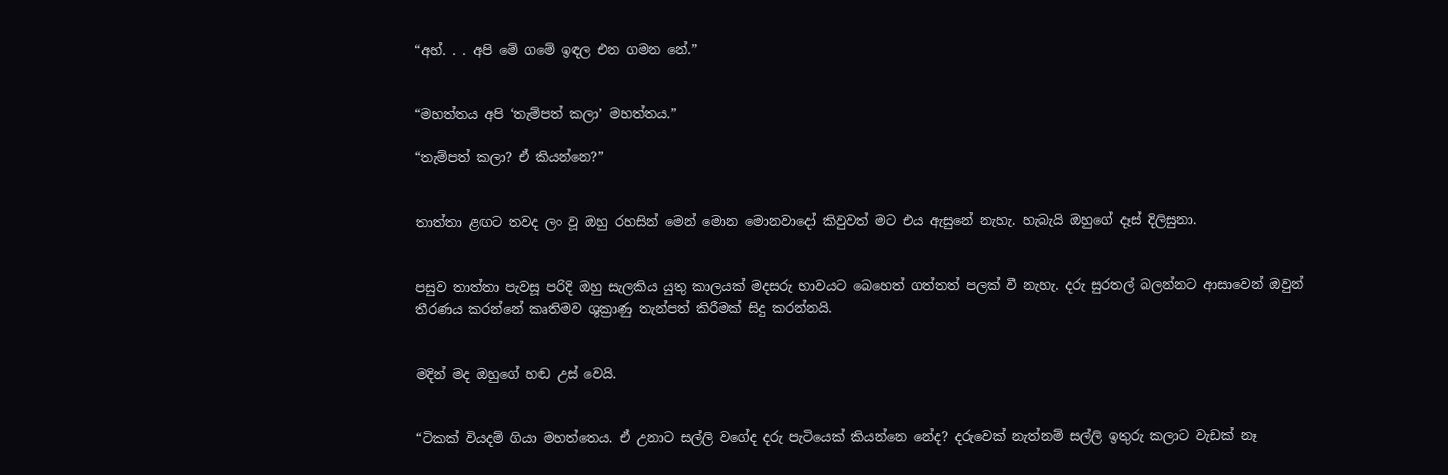“අහ්. . . අපි මේ ගමේ ඉඳල එන ගමන නේ.”


“මහත්තය අපි ‘තැම්පත් කලා’ මහත්තය.”

“තැම්පත් කලා? ඒ කියන්නෙ?”


තාත්තා ළඟට තවද ලං වූ ඔහු රහසින් මෙන් මොන මොනවාදෝ කිවුවත් මට එය ඇසුනේ නැහැ. හැබැයි ඔහුගේ දෑස් දිලිසුනා.


පසුව තාත්තා පැවසූ පරිදි ඔහු සැලකිය යුතු කාලයක් මදසරු භාවයට බෙහෙත් ගත්තත් පලක් වී නැහැ. දරු සුරතල් බලන්නට ආසාවෙන් ඔවුන් තීරණය කරන්නේ කෘතිමව ශුක්‍රාණු තැන්පත් කිරීමක් සිදු කරන්නයි.


මදින් මද ඔහුගේ හඬ උස් වෙයි.


“ටිකක් වියදම් ගියා මහත්තෙය. ඒ උනාට සල්ලි වගේද දරු පැටියෙක් කියන්නෙ නේද? දරුවෙක් නැත්නම් සල්ලි ඉතුරු කලාට වැඩක් නෑ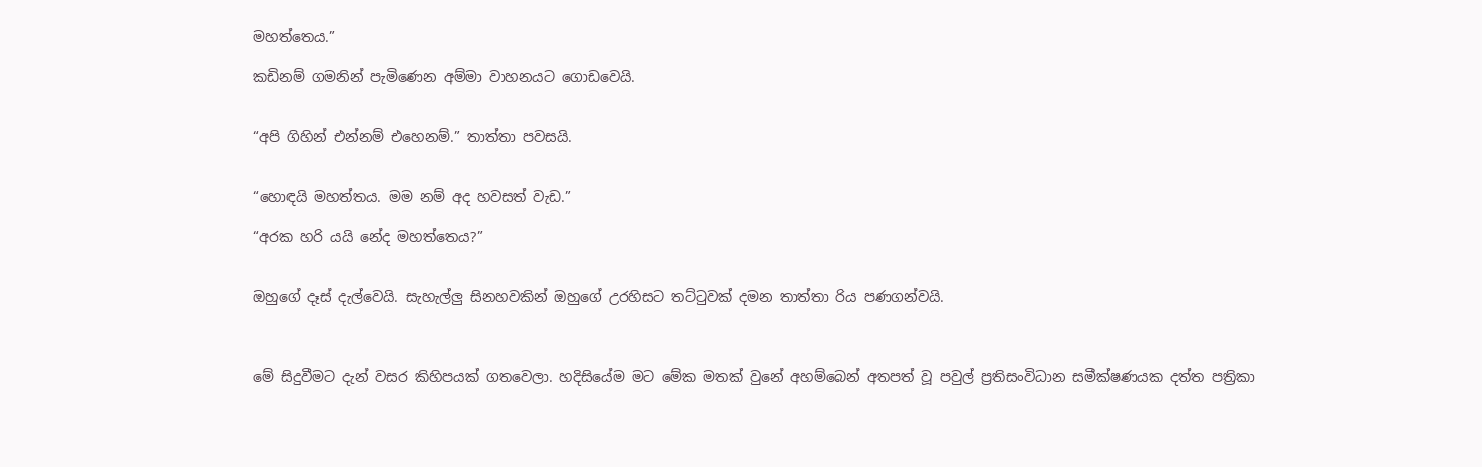මහත්තෙය.”

කඩිනම් ගමනින් පැමිණෙන අම්මා වාහනයට ගොඩවෙයි.


“අපි ගිහින් එන්නම් එහෙනම්.” තාත්තා පවසයි.


“හොඳයි මහත්තය. මම නම් අද හවසත් වැඩ.”

“අරක හරි යයි නේද මහත්තෙය?”


ඔහුගේ දෑස් දැල්වෙයි. සැහැල්ලු සිනහවකින් ඔහුගේ උරහිසට තට්ටුවක් දමන තාත්තා රිය පණගන්වයි.



මේ සිදුවීමට දැන් වසර කිහිපයක් ගතවෙලා. හදිසියේම මට මේක මතක් වුනේ අහම්බෙන් අතපත් වූ පවුල් ප්‍රතිසංවිධාන සමීක්ෂණයක දත්ත පත්‍රිකා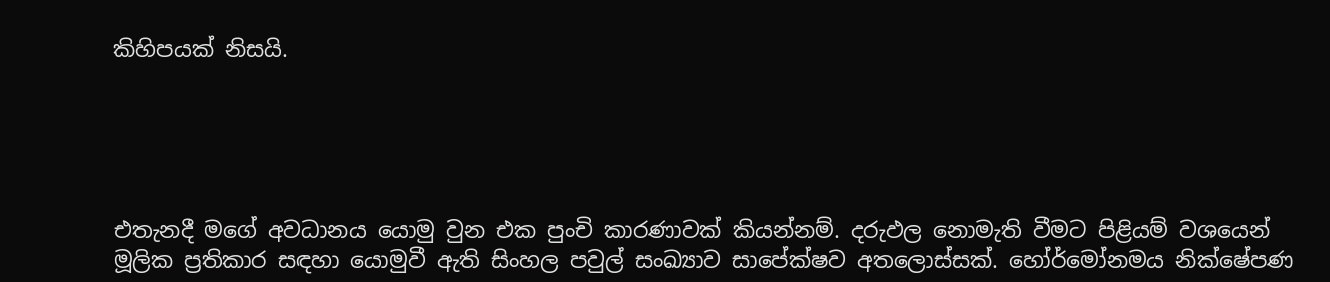කිහිපයක් නිසයි.





එතැනදී මගේ අවධානය යොමු වුන එක පුංචි කාරණාවක් කියන්නම්. දරුඵල නොමැති වීමට පිළියම් වශයෙන් මූලික ප්‍රතිකාර සඳහා යොමුවී ඇති සිංහල පවුල් සංඛ්‍යාව සාපේක්ෂව අතලොස්සක්. හෝර්මෝනමය නික්ෂේපණ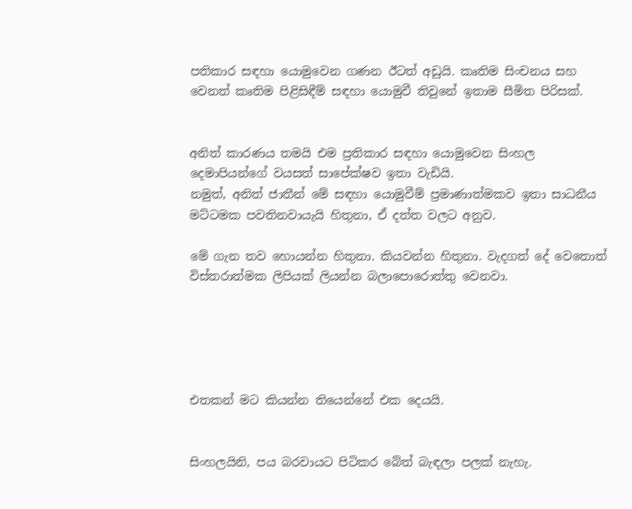පතිකාර සඳහා යොමුවෙන ගණන ඊටත් අඩුයි. කෘතිම සිංචනය සහ වෙනත් කෘතිම පිළිසිඳීම් සඳහා යොමුවී තිවුනේ ඉතාම සීමිත පිරිසක්.


අනිත් කාරණය තමයි එම ප්‍රතිකාර සඳහා යොමුවෙන සිංහල දෙමාපියන්ගේ වයසත් සාපේක්ෂව ඉතා වැඩියි.
නමුත්, අනිත් ජාතීන් මේ සඳහා යොමුවීම් ප්‍රමාණාත්මකව ඉතා සාධනීය මට්ටමක පවතිනවායැයි හිතුනා, ඒ දත්ත වලට අනුව.

මේ ගැන තව හොයන්න හිතුනා. කියවන්න හිතුනා. වැදගත් දේ වෙතොත් විස්තරාත්මක ලිපියක් ලියන්න බලාපොරොත්තු වෙනවා.





එතකන් මට කියන්න තියෙන්නේ එක දෙයයි.


සිංහලයිනි, පය බරවායට පිටිකර බේත් බැඳලා පලක් නැහැ.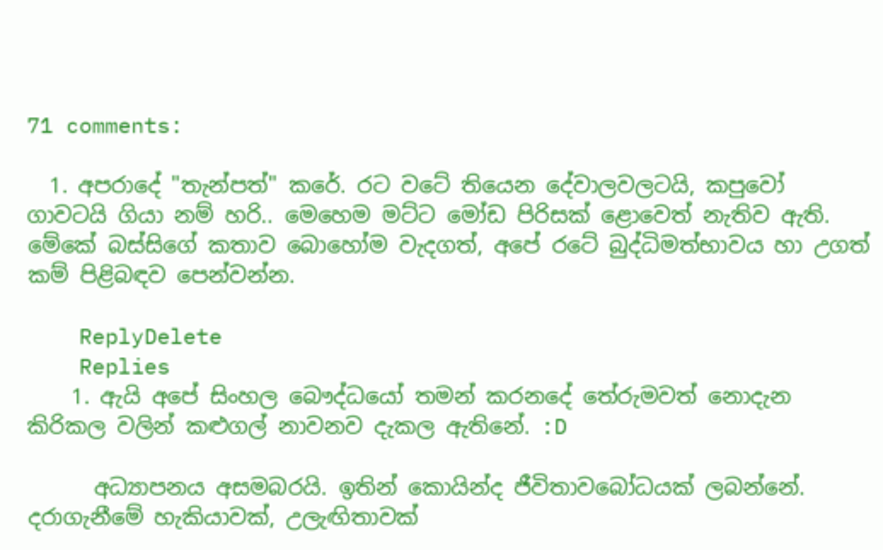71 comments:

  1. අපරාදේ "තැන්පත්" කරේ. රට වටේ තියෙන දේවාලවලටයි, කපුවෝ ගාවටයි ගියා නම් හරි.. මෙහෙම මට්ට මෝඩ පිරිසක් ළොවෙත් නැතිව ඇති. මේකේ බස්සිගේ කතාව බොහෝම වැදගත්, අපේ රටේ බුද්ධිමත්භාවය හා උගත් කම් පිළිබඳව පෙන්වන්න.

    ReplyDelete
    Replies
    1. ඇයි අපේ සිංහල බෞද්ධයෝ තමන් කරනදේ තේරුමවත් නොදැන කිරිකල වලින් කළුගල් නාවනව දැකල ඇතිනේ. :D

      අධ්‍යාපනය අසමබරයි. ඉතින් කොයින්ද ජීවිතාවබෝධයක් ලබන්නේ. දරාගැනීමේ හැකියාවක්, උලැඟිතාවක්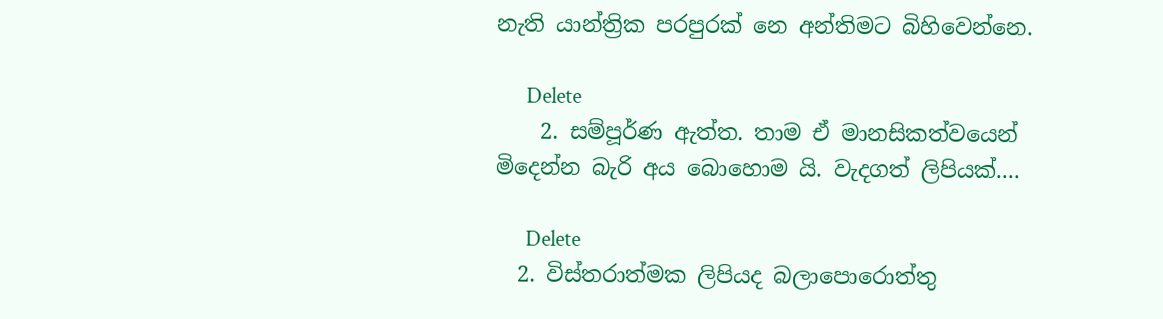නැති යාන්ත්‍රික පරපුරක් නෙ අන්තිමට බිහිවෙන්නෙ.

      Delete
    2. සම්පූර්ණ ඇත්ත. තාම ඒ මානසිකත්වයෙන් මිදෙන්න බැරි අය බොහොම යි. වැදගත් ලිපියක්....

      Delete
  2. විස්තරාත්මක ලිපියද බලාපොරොත්තු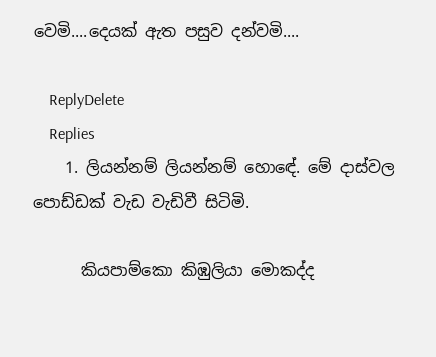වෙමි....දෙයක් ඇත පසුව දන්වමි....

    ReplyDelete
    Replies
    1. ලියන්නම් ලියන්නම් හොඳේ. මේ දාස්වල පොඩ්ඩක් වැඩ වැඩිවී සිටිමි.

      කියපාම්කො කිඹුලියා මොකද්ද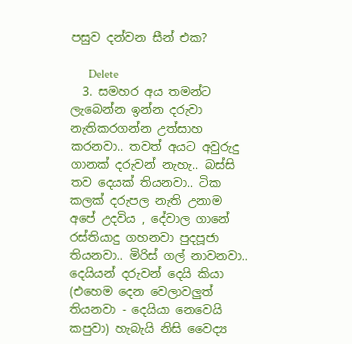පසුව දන්වන සීන් එක?

      Delete
  3. සමහර අය තමන්ට ලැබෙන්න ඉන්න දරුවා නැතිකරගන්න උත්සාහ කරනවා.. තවත් අයට අවුරුදු ගානක් දරුවන් නැහැ.. බස්සි තව දෙයක් තියනවා.. ටික කලක් දරුපල නැති උනාම අපේ උදවිය , දේවාල ගානේ රස්තියාදු ගහනවා පුදපූජා තියනවා.. මිරිස් ගල් නාවනවා.. දෙයියන් දරුවන් දෙයි කියා (එහෙම දෙන වෙලාවලුත් තියනවා - දෙයියා නෙවෙයි කපුවා) හැබැයි නිසි වෛද්‍ය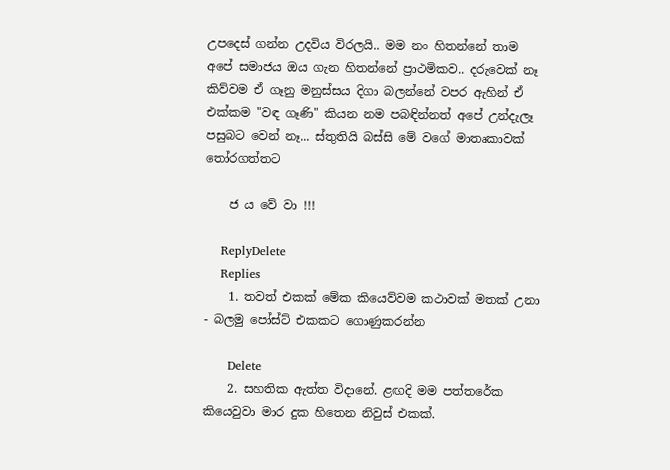උපදෙස් ගන්න උදවිය විරලයි.. මම නං හිතන්නේ තාම අපේ සමාජය ඔය ගැන හිතන්නේ ප්‍රාථමිකව.. දරුවෙක් නෑ කිව්වම ඒ ගෑනු මනුස්සය දිගා බලන්නේ වපර ඇහින් ඒ එක්කම "වඳ ගෑණි" කියන නම පබඳින්නත් අපේ උන්දැලෑ පසුබට වෙන් නෑ... ස්තුතියි බස්සි මේ වගේ මාතෘකාවක් තෝරගත්තට

    ජ ය වේ වා !!!

    ReplyDelete
    Replies
    1. තවත් එකක් මේක කියෙව්වම කථාවක් මතක් උනා - බලමු පෝස්ට් එකකට ගොණුකරන්න

      Delete
    2. සහතික ඇත්ත විදානේ. ළඟදි මම පත්තරේක කියෙවුවා මාර දුක හිතෙන නිවුස් එකක්.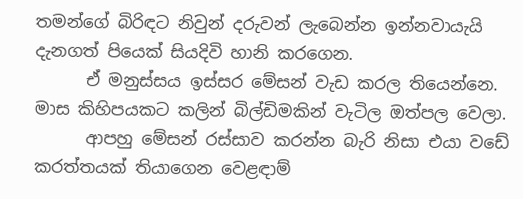තමන්ගේ බිරිඳට නිවුන් දරුවන් ලැබෙන්න ඉන්නවායැයි දැනගත් පියෙක් සියදිවි හානි කරගෙන.
      ඒ මනුස්සය ඉස්සර මේසන් වැඩ කරල තියෙන්නෙ. මාස කිහිපයකට කලින් බිල්ඩිමකින් වැටිල ඔත්පල වෙලා.
      ආපහු මේසන් රස්සාව කරන්න බැරි නිසා එයා වඩේ කරත්තයක් තියාගෙන වෙළඳාම්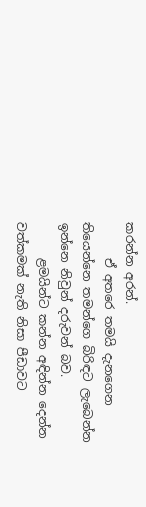කරන්න අරන්.
      ඒ අතරෙ තමයි දැනගෙන තියෙන්නෙ තමන්ගෙ බිරිඳට ලැබෙන්න ඉන්නෙ නිවුන් දරුවන් බව.
      ළමයින්ට කන්න අඳින්න දෙන්න වත්කමක් නැති නිසා පීඩාවට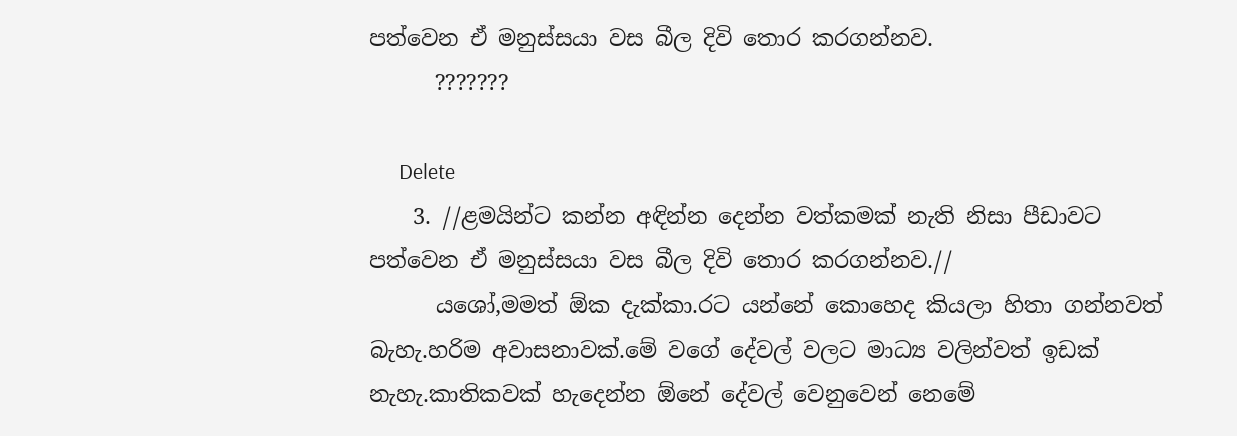පත්වෙන ඒ මනුස්සයා වස බීල දිවි තොර කරගන්නව.
      ???????

      Delete
    3. //ළමයින්ට කන්න අඳින්න දෙන්න වත්කමක් නැති නිසා පීඩාවට පත්වෙන ඒ මනුස්සයා වස බීල දිවි තොර කරගන්නව.//
      යශෝ,මමත් ඕක දැක්කා.රට යන්නේ කොහෙද කියලා හිතා ගන්නවත් බැහැ.හරිම අවාසනාවක්.මේ වගේ දේවල් වලට මාධ්‍ය වලින්වත් ඉඩක් නැහැ.කාතිකවක් හැදෙන්න ඕනේ දේවල් වෙනුවෙන් නෙමේ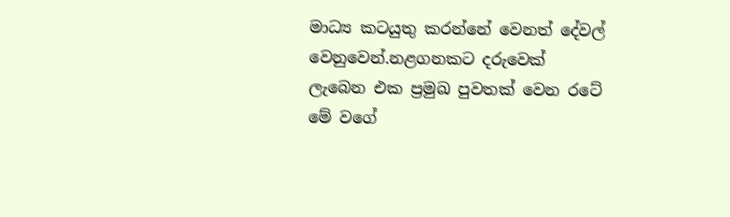මාධ්‍ය කටයුතු කරන්නේ වෙනත් දේවල් වෙනුවෙන්.නළගනකට දරුවෙක් ලැබෙන එක ප්‍රමුඛ පුවතක් වෙන රටේ මේ වගේ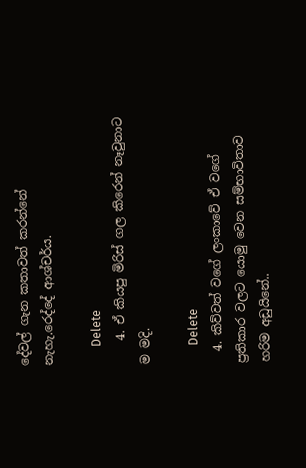දේවල් ගැන කතාවත් කරන්නේ නැහැ.රෙද්දේ ආශ්චර්ය.

      Delete
    4. ඒ කියපු මිරිස් ගල කිරෙන් නෑවුනාට ම මදි.

      Delete
  4. කිව්වත් වගේ ලංකාවේ ඒ වගේ ප්‍රතිකාර වලට යොමු වෙන සම්භාවිතාව හරිම අඩුයිනේ..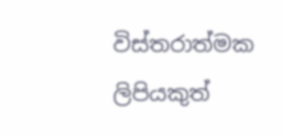විස්තරාත්මක ලිපියකුත්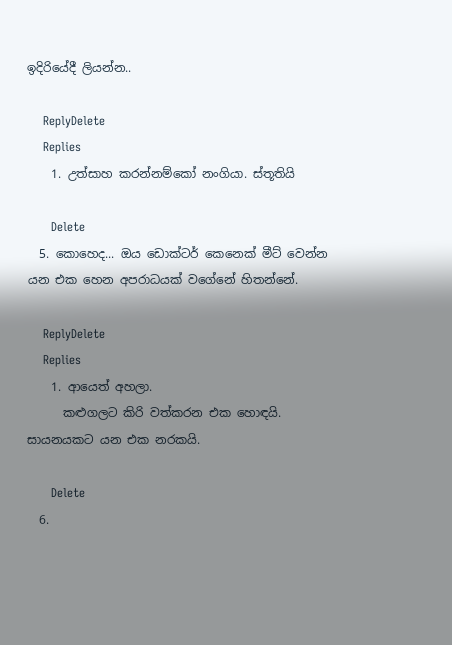ඉදිරියේදී ලියන්න..

    ReplyDelete
    Replies
    1. උත්සාහ කරන්නම්කෝ නංගියා. ස්තූතියි

      Delete
  5. කොහෙද... ඔය ඩොක්ටර් කෙනෙක් මීට් වෙන්න යන එක හෙන අපරාධයක් වගේනේ හිතන්නේ.

    ReplyDelete
    Replies
    1. ආයෙත් අහලා.
      කළුගලට කිරි වත්කරන එක හොඳයි. සායනයකට යන එක නරකයි.

      Delete
  6.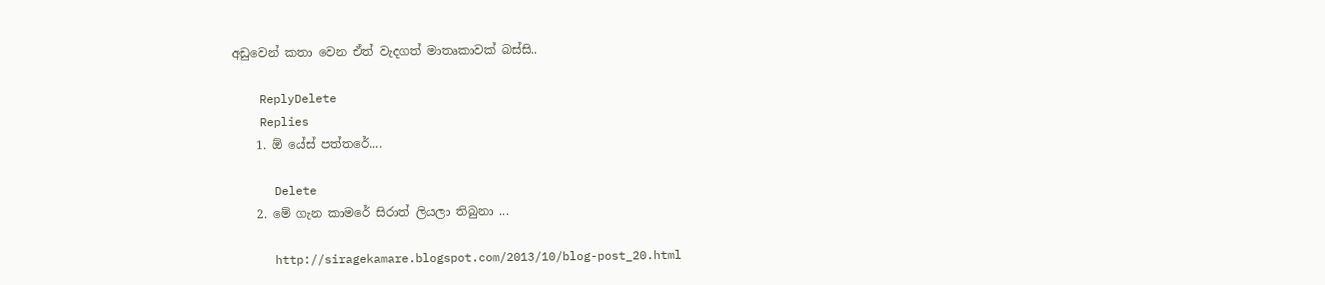අඩුවෙන් කතා වෙන ඒත් වැදගත් මාතෘකාවක් බස්සි..

    ReplyDelete
    Replies
    1. ඕ යේස් පත්තරේ....

      Delete
    2. මේ ගැන කාමරේ සිරාත් ලියලා තිබුනා ...

      http://siragekamare.blogspot.com/2013/10/blog-post_20.html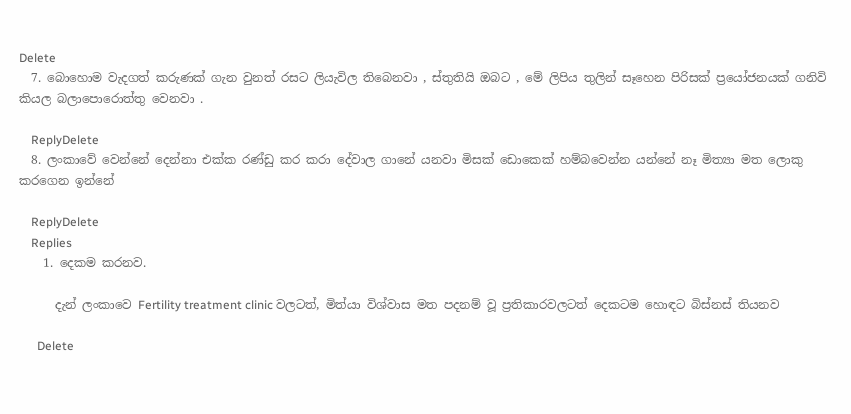Delete
  7. බොහොම වැදගත් කරුණක් ගැන වුනත් රසට ලියැවිල තිබෙනවා , ස්තුතියි ඔබට , මේ ලිපිය තුලින් සෑහෙන පිරිසක් ප්‍රයෝජනයක් ගනිවි කියල බලාපොරොත්තු වෙනවා .

    ReplyDelete
  8. ලංකාවේ වෙන්නේ දෙන්නා එක්ක රණ්ඩු කර කරා දේවාල ගානේ යනවා මිසක් ඩොකෙක් හම්බවෙන්න යන්නේ නෑ මිත්‍යා මත ලොකු කරගෙන ඉන්නේ

    ReplyDelete
    Replies
    1. දෙකම කරනව.

      දැන් ලංකාවෙ Fertility treatment clinic වලටත්, මිත්යා විශ්වාස මත පදනම් වූ ප්‍රතිකාරවලටත් දෙකටම හොඳට බිස්නස් තියනව

      Delete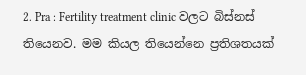2. Pra : Fertility treatment clinic වලට බිස්නස් තියෙනව. මම කියල තියෙන්නෙ ප්‍රතිශතයක්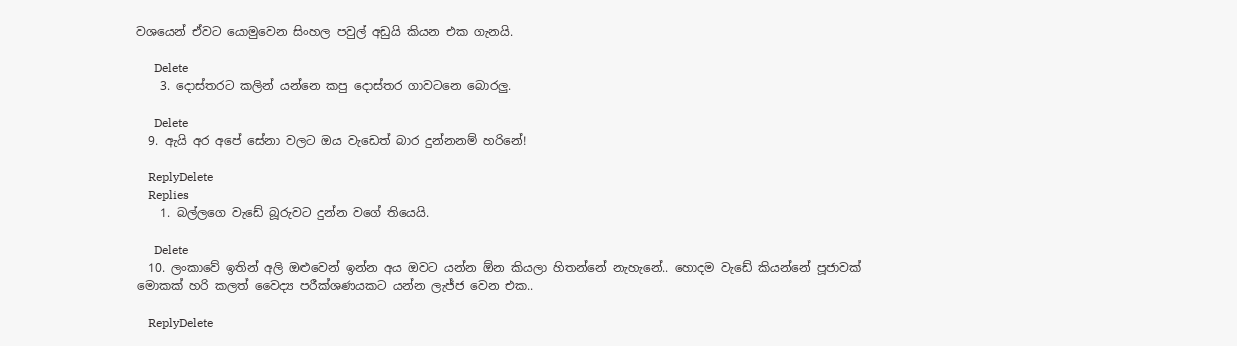වශයෙන් ඒවට යොමුවෙන සිංහල පවුල් අඩුයි කියන එක ගැනයි.

      Delete
    3. දොස්තරට කලින් යන්නෙ කපු දොස්තර ගාවටනෙ බොරලු.

      Delete
  9. ඇයි අර අපේ සේනා වලට ඔය වැඩෙත් බාර දුන්නනම් හරිනේ!

    ReplyDelete
    Replies
    1. බල්ලගෙ වැඩේ බූරුවට දුන්න වගේ තියෙයි.

      Delete
  10. ලංකාවේ ඉතින් අලි ඔළුවෙන් ඉන්න අය ඔවට යන්න ඕන කියලා හිතන්නේ නැහැනේ.. හොදම වැඩේ කියන්නේ පූජාවක් මොකක් හරි කලත් වෛද්‍ය පරීක්ශණයකට යන්න ලැජ්ජ වෙන එක..

    ReplyDelete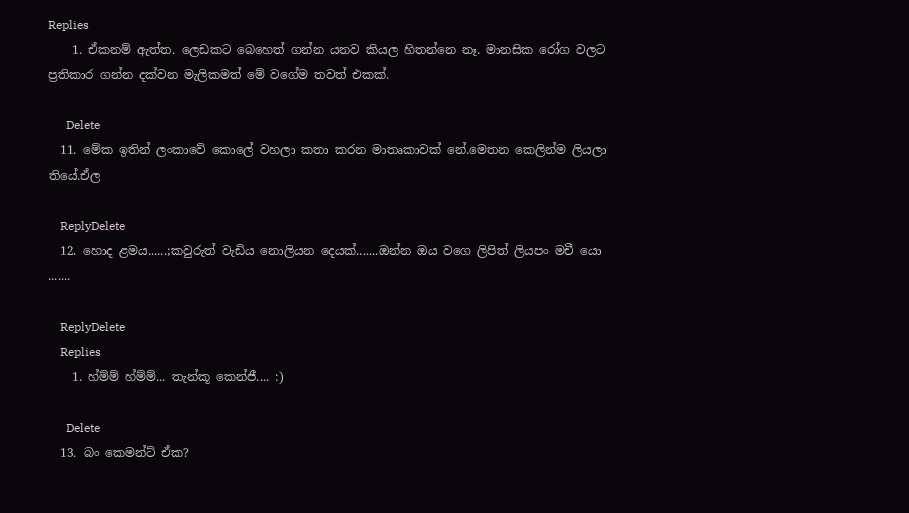Replies
    1. ඒකනම් ඇත්ත. ලෙඩකට බෙහෙත් ගන්න යනව කියල හිතන්නෙ නෑ. මානසික රෝග වලට ප්‍රතිකාර ගන්න දක්වන මැලිකමත් මේ වගේම තවත් එකක්.

      Delete
  11. මේක ඉතින් ලංකාවේ කොලේ වහලා කතා කරන මාතෘකාවක් නේ.මෙතන කෙලින්ම ලියලා තියේ.ඒල

    ReplyDelete
  12. හොද ළමය......;කවුරුත් වැඩිය නොලියන දෙයක්.......ඔන්න ඔය වගෙ ලිපිත් ලියපං මචී යො .......

    ReplyDelete
    Replies
    1. හ්ම්ම් හ්ම්ම්... තැන්කූ කෙන්ජී.... :)

      Delete
  13. බං කෙමන්ට් ඒක?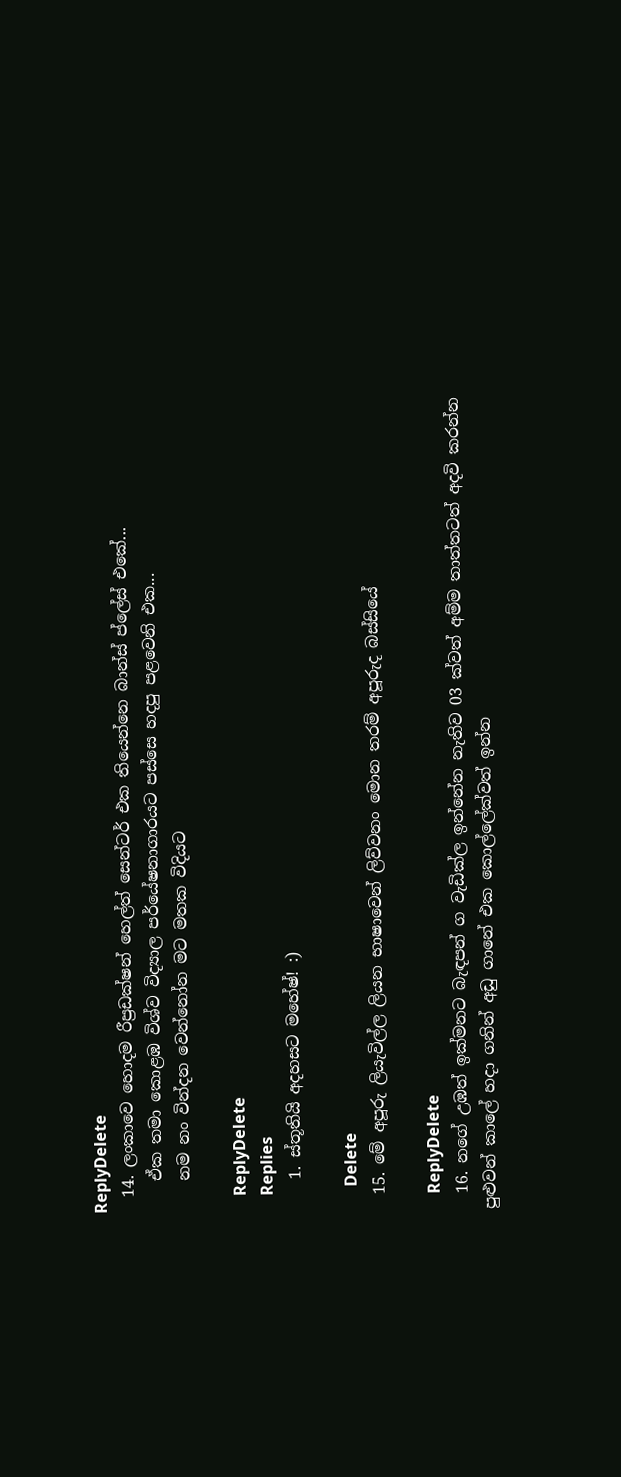ReplyDelete
  14. ලංකාවෙ හොදම රීප්‍රඩක්ෂන් හෙල්ත් සෙන්ටර් එක තියෙන්නෙ බාන්ස් ප්ලේස් එකේ...
    ඒක තමා කොළඹ විශ්ව විද්‍යාල පර්යේෂනාගාරයට පස්සෙ හදපු පළවෙනි එක...
    නම නං වින්දන වෙන්නෝන මට මතක විදියට

    ReplyDelete
    Replies
    1. ස්තූතියි අදහසට මහේෂ්! :)

      Delete
  15. මේ අපූරු ලියැවිල්ල ලියන භාෂාවෙන් ලිව්වනං මොන තරම් අපූරුද බස්සියේ

    ReplyDelete
  16. නගේ උඹත් ඉක්මනට බැඳපන් ග වැඩික්ල ඉන්නේන නැතිව 03 ක්වත් අම්ම තාත්තටත් අදවි කරන්න පුළුවන් කාලේ හදා ගනින් අඩු ගානේ එක කොල්ලේක්වත් ඉන්න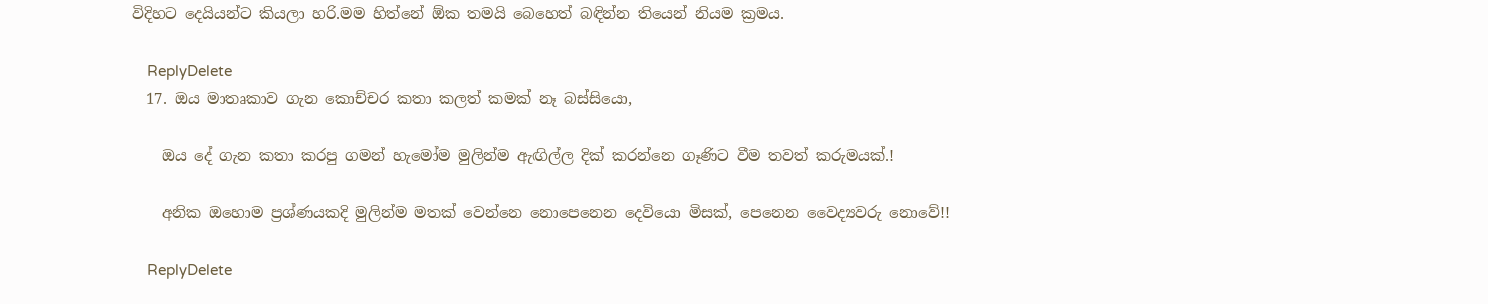විදිහට දෙයියන්ට කියලා හරි.මම හිත්නේ ඕක තමයි බෙහෙත් බඳින්න තියෙන් නියම ක්‍රමය.

    ReplyDelete
  17. ඔය මාතෘකාව ගැන කොච්චර කතා කලත් කමක් නෑ බස්සියො,

    ඔය දේ ගැන කතා කරපු ගමන් හැමෝම මුලින්ම ඇඟිල්ල දික් කරන්නෙ ගෑණිට වීම තවත් කරුමයක්.!

    අනික ඔහොම ප්‍රශ්ණයකදි මුලින්ම මතක් වෙන්නෙ නොපෙනෙන දෙවියො මිසක්, පෙනෙන වෛද්‍යවරු නොවේ!!

    ReplyDelete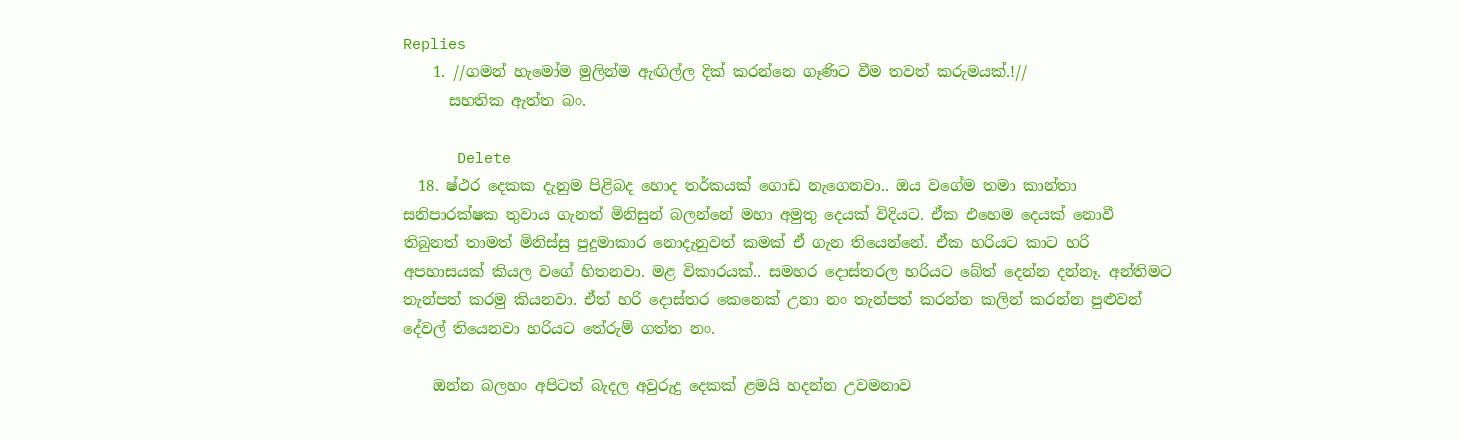Replies
    1. //ගමන් හැමෝම මුලින්ම ඇඟිල්ල දික් කරන්නෙ ගෑණිට වීම තවත් කරුමයක්.!//
      සහතික ඇත්ත බං.

      Delete
  18. ෂ්ථර දෙකක දැනුම පිළිබද හොද තර්කයක් ගොඩ නැගෙනවා.. ඔය වගේම තමා කාන්තා සනිපාරක්ෂක තුවාය ගැනත් මිනිසුන් බලන්නේ මහා අමුතු දෙයක් විදියට. ඒක එහෙම දෙයක් නොවී තිබුනත් තාමත් මිනිස්සු පුදුමාකාර නොදැනුවත් කමක් ඒ ගැන තියෙන්නේ. ඒක හරියට කාට හරි අපහාසයක් කියල වගේ හිතනවා. මළ විකාරයක්.. සමහර දොස්තරල හරියට බේත් දෙන්න දන්නෑ. අන්තිමට තැන්පත් කරමු කියනවා. ඒත් හරි දොස්තර කෙනෙක් උනා නං තැන්පත් කරන්න කලින් කරන්න පුළුවන් දේවල් තියෙනවා හරියට තේරුම් ගත්ත නං.

    ඔන්න බලහං අපිටත් බැදල අවුරුදු දෙකක් ළමයි හදන්න උවමනාව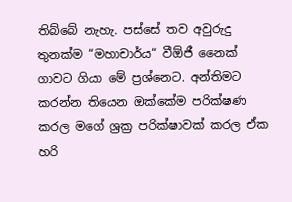තිබ්බේ නැහැ. පස්සේ තව අවුරුදු තුනක්ම “මහාචාර්ය“ වීඕජී නෛක් ගාවට ගියා මේ ප්‍රශ්නෙට. අන්තිමට කරන්න තියෙන ඔක්කේම පරික්ෂණ කරල මගේ ශ්‍රක්‍ර පරික්ෂාවක් කරල ඒක හරි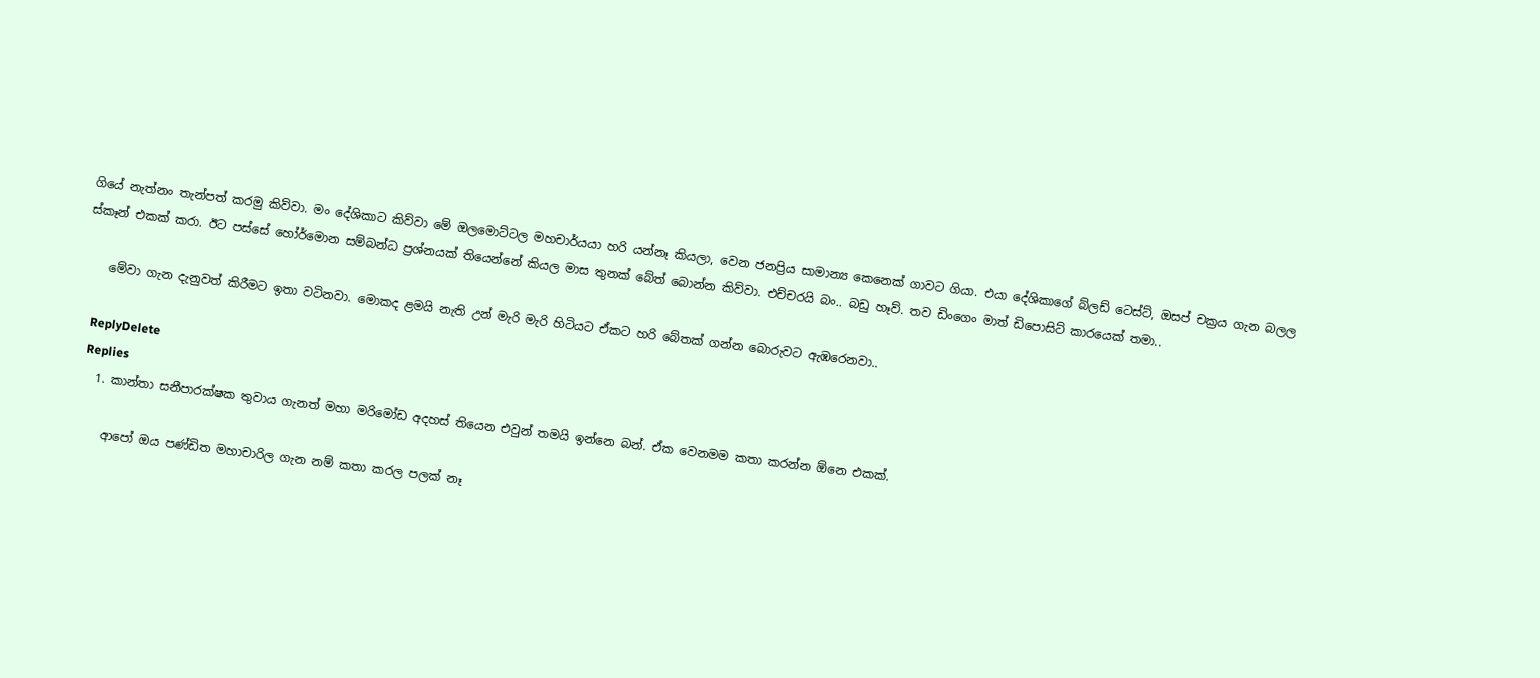ගියේ නැත්නං තැන්පත් කරමු කිව්වා. මං දේශිකාට කිව්වා මේ ඔලමොට්ටල මහචාර්යයා හරි යන්නෑ කියලා, වෙන ජනප්‍රිය සාමාන්‍ය කෙනෙක් ගාවට ගියා. එයා දේශිකාගේ බ්ලඩ් ටෙස්ට්, ඔසප් චක්‍රය ගැන බලල ස්කෑන් එකක් කරා. ඊට පස්සේ හෝර්මොන සම්බන්ධ ප්‍රශ්නයක් තියෙන්නේ කියල මාස තුනක් බේත් බොන්න කිව්වා. එච්චරයි බං.. බඩු හෑව්. තව ඩිංගෙං මාත් ඩිපොසිට් කාරයෙක් තමා..

    මේවා ගැන දැනුවත් කිරීමට ඉතා වටිනවා. මොකද ළමයි නැති උන් මැරි මැරි හිටියට ඒකට හරි බේතක් ගන්න බොරුවට ඇඹරෙනවා..

    ReplyDelete
    Replies
    1. කාන්තා සනීපාරක්ෂක තුවාය ගැනත් මහා මරිමෝඩ අදහස් තියෙන එවුන් තමයි ඉන්නෙ බන්. ඒක වෙනමම කතා කරන්න ඕනෙ එකක්.

      ආපෝ ඔය පණ්ඩිත මහාචාරිල ගැන නම් කතා කරල පලක් නෑ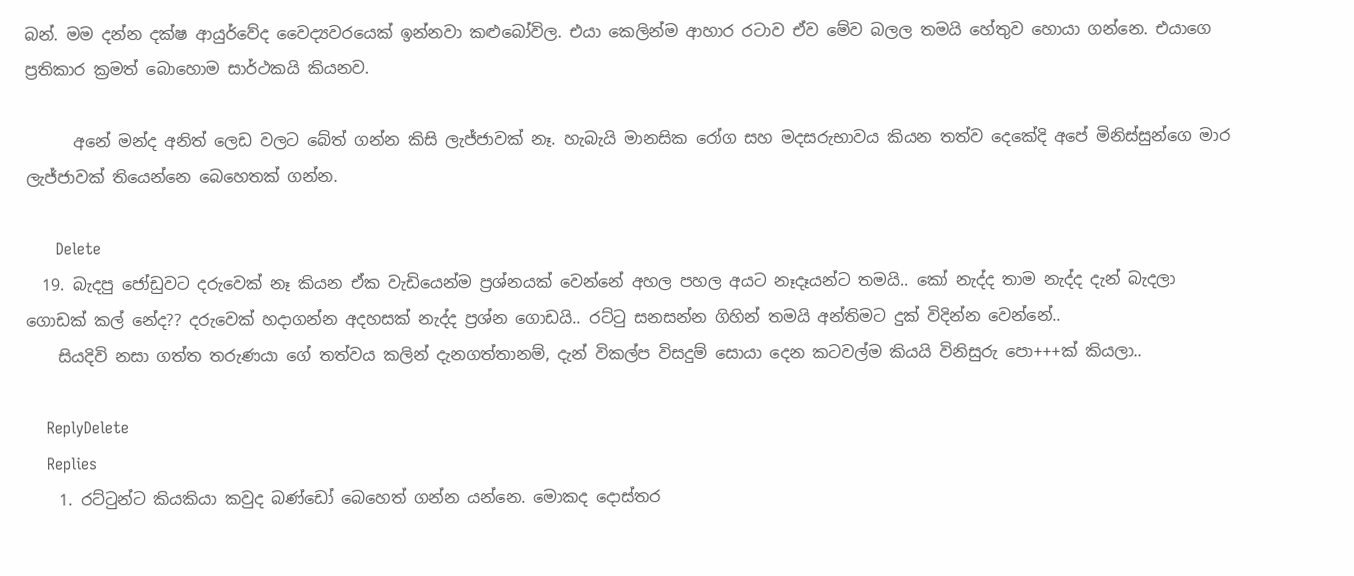බන්. මම දන්න දක්ෂ ආයුර්වේද වෛද්‍යවරයෙක් ඉන්නවා කළුබෝවිල. එයා කෙලින්ම ආහාර රටාව ඒව මේව බලල තමයි හේතුව හොයා ගන්නෙ. එයාගෙ ප්‍රතිකාර ක්‍රමත් බොහොම සාර්ථකයි කියනව.

      අනේ මන්ද අනිත් ලෙඩ වලට බේත් ගන්න කිසි ලැජ්ජාවක් නෑ. හැබැයි මානසික රෝග සහ මදසරුභාවය කියන තත්ව දෙකේදි අපේ මිනිස්සුන්ගෙ මාර ලැජ්ජාවක් තියෙන්නෙ බෙහෙතක් ගන්න.

      Delete
  19. බැදපු ජෝඩුවට දරුවෙක් නෑ කියන ඒක වැඩියෙන්ම ප්‍රශ්නයක් වෙන්නේ අහල පහල අයට නෑදෑයන්ට තමයි.. කෝ නැද්ද තාම නැද්ද දැන් බැදලා ගොඩක් කල් නේද?? දරුවෙක් හදාගන්න අදහසක් නැද්ද ප්‍රශ්න ගොඩයි.. රට්ටු සනසන්න ගිහින් තමයි අන්තිමට දුක් විදින්න වෙන්නේ..
    සියදිවි නසා ගත්ත තරුණයා ගේ තත්වය කලින් දැනගත්තානම්, දැන් විකල්ප විසදුම් සොයා දෙන කටවල්ම කියයි විනිසුරු පො+++ක් කියලා..

    ReplyDelete
    Replies
    1. රට්ටුන්ට කියකියා කවුද බණ්ඩෝ බෙහෙත් ගන්න යන්නෙ. මොකද දොස්තර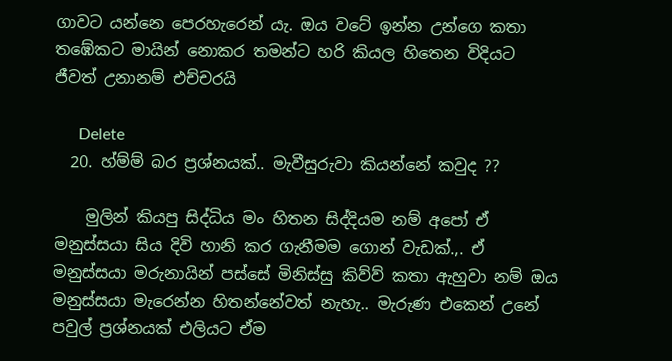ගාවට යන්නෙ පෙරහැරෙන් යැ. ඔය වටේ ඉන්න උන්ගෙ කතා තඹේකට මායින් නොකර තමන්ට හරි කියල හිතෙන විදියට ජීවත් උනානම් එච්චරයි

      Delete
  20. හ්ම්ම් බර ප්‍රශ්නයක්.. මැවීසුරුවා කියන්නේ කවුද ??

    මුලින් කියපු සිද්ධිය මං හිතන සිද්දියම නම් අපෝ ඒ මනුස්සයා සිය දිවි හානි කර ගැනීමම ගොන් වැඩක්.,. ඒ මනුස්සයා මරුනායින් පස්සේ මිනිස්සු කිව්ව් කතා ඇහුවා නම් ඔය මනුස්සයා මැරෙන්න හිතන්නේවත් නැහැ.. මැරුණ එකෙන් උනේ පවුල් ප්‍රශ්නයක් එලියට ඒම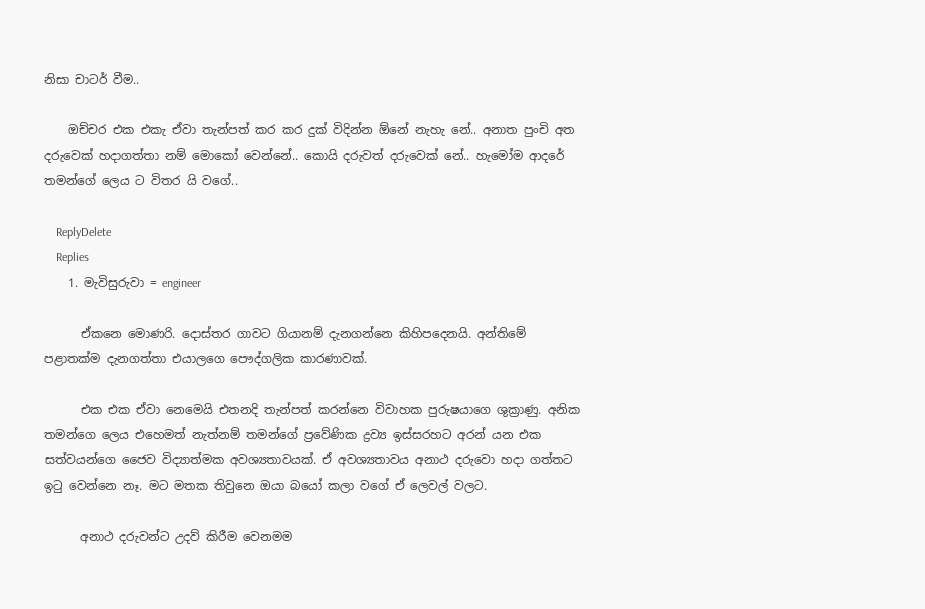නිසා චාටර් වීම..

    ඔච්චර එක එකැ ඒවා තැන්පත් කර කර දුක් විදින්න ඕනේ නැහැ නේ.. අනාත පුංචි අත දරුවෙක් හදාගත්තා නම් මොකෝ වෙන්නේ.. කොයි දරුවත් දරුවෙක් නේ.. හැමෝම ආදරේ තමන්ගේ ලෙය ට විතර යි වගේ..

    ReplyDelete
    Replies
    1. මැවිසුරුවා = engineer

      ඒකනෙ මොණරි. දොස්තර ගාවට ගියානම් දැනගන්නෙ කිහිපදෙනයි. අන්තිමේ පළාතක්ම දැනගත්තා එයාලගෙ පෞද්ගලික කාරණාවක්.

      එක එක ඒවා නෙමෙයි එතනදි තැන්පත් කරන්නෙ විවාහක පුරුෂයාගෙ ශුක්‍රාණු. අනික තමන්ගෙ ලෙය එහෙමත් නැත්නම් තමන්ගේ ප්‍රවේණික ද්‍රව්‍ය ඉස්සරහට අරන් යන එක සත්වයන්ගෙ ජෛව විද්‍යාත්මක අවශ්‍යතාවයක්. ඒ අවශ්‍යතාවය අනාථ දරුවො හදා ගත්තට ඉටු වෙන්නෙ නෑ. මට මතක තිවුනෙ ඔයා බයෝ කලා වගේ ඒ ලෙවල් වලට.

      අනාථ දරුවන්ට උදව් කිරීම වෙනමම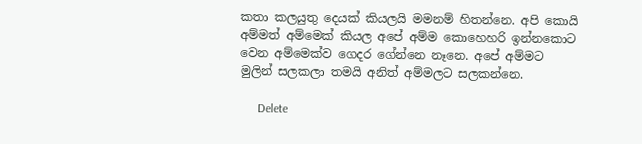කතා කලයුතු දෙයක් කියලයි මමනම් හිතන්නෙ. අපි කොයි අම්මත් අම්මෙක් කියල අපේ අම්ම කොහෙහරි ඉන්නකොට වෙන අම්මෙක්ව ගෙදර ගේන්නෙ නෑනෙ. අපේ අම්මට මුලින් සලකලා තමයි අනිත් අම්මලට සලකන්නෙ.

      Delete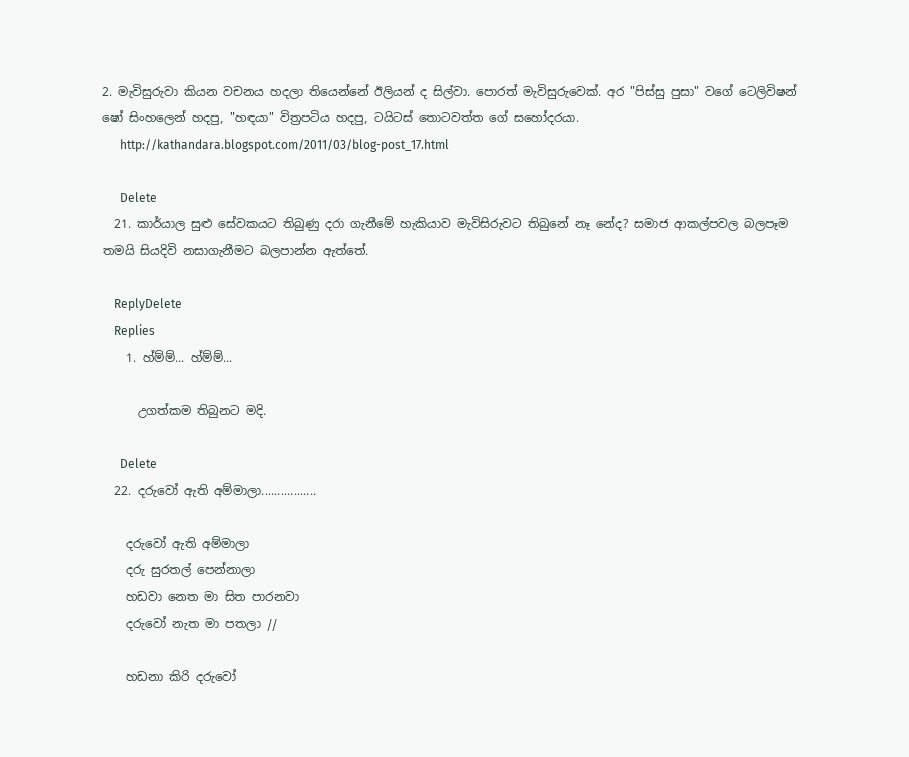2. මැවිසුරුවා කියන වචනය හදලා තියෙන්නේ ඊලියන් ද සිල්වා. පොරත් මැවිසුරුවෙක්. අර "පිස්සු පුසා" වගේ ටෙලිවිෂන් ෂෝ සිංහලෙන් හදපු, "හඳයා" විත්‍රපටිය හදපු, ටයිටස් තොටවත්ත ගේ සහෝදරයා.
      http://kathandara.blogspot.com/2011/03/blog-post_17.html

      Delete
  21. කාර්යාල සුළු සේවකයට තිබුණු දරා ගැනීමේ හැකියාව මැවිසිරුවට තිබුනේ නෑ නේද? සමාජ ආකල්පවල බලපෑම තමයි සියදිවි නසාගැනීමට බලපාන්න ඇත්තේ.

    ReplyDelete
    Replies
    1. හ්ම්ම්... හ්ම්ම්...

      උගත්කම තිබුනට මදි.

      Delete
  22. දරුවෝ ඇති අම්මාලා.................

    දරුවෝ ඇති අම්මාලා
    දරු සුරතල් පෙන්නාලා
    හඩවා නෙත මා සිත පාරනවා
    දරුවෝ නැත මා පතලා //

    හඩනා කිරි දරුවෝ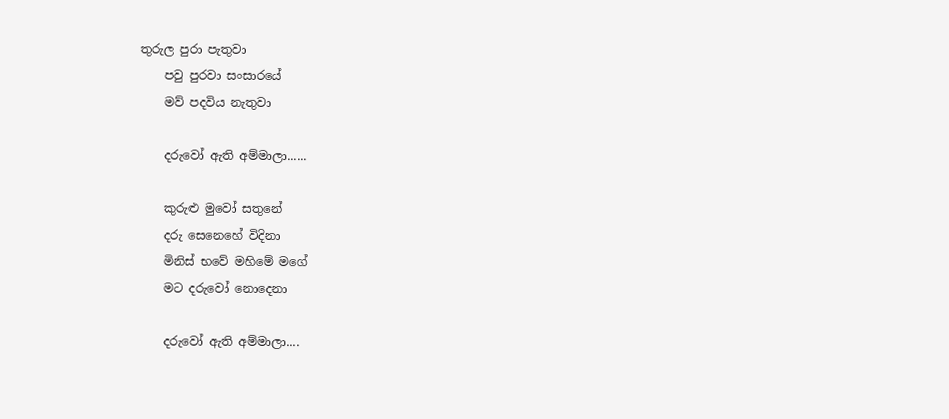තුරුල පුරා පැතුවා
    පවු පුරවා සංසාරයේ
    මව් පදවිය නැතුවා

    දරුවෝ ඇති අම්මාලා......

    කුරුළු මුවෝ සතුනේ
    දරු සෙනෙහේ විදිනා
    මිනිස් භවේ මහිමේ මගේ
    මට දරුවෝ නොදෙනා

    දරුවෝ ඇති අම්මාලා....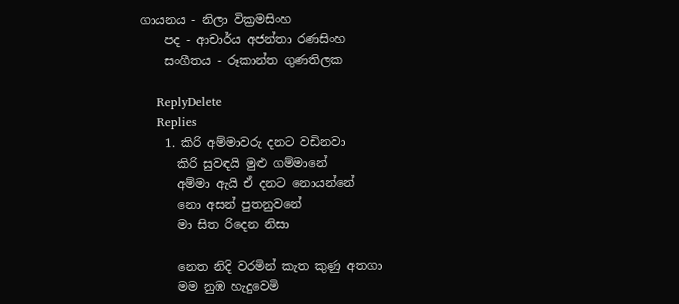ගායනය - නිලා වික්‍රමසිංහ
    පද - ආචාර්ය අජන්තා රණසිංහ
    සංගීතය - රූකාන්ත ගුණතිලක

    ReplyDelete
    Replies
    1. කිරි අම්මාවරු දනට වඩිනවා
      කිරි සුවඳයි මුළු ගම්මානේ
      අම්මා ඇයි ඒ දනට නොයන්නේ
      නො අසන් පුතනුවනේ
      මා සිත රිදෙන නිසා

      නෙත නිදි වරමින් කැත කුණු අතගා
      මම නුඹ හැදුවෙමි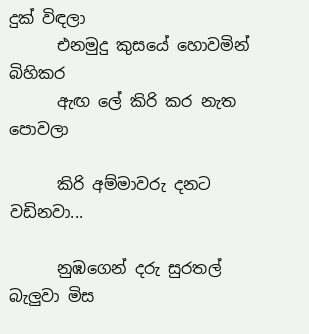දුක් විඳලා
      එනමුදු කුසයේ හොවමින් බිහිකර
      ඇඟ ලේ කිරි කර නැත පොවලා

      කිරි අම්මාවරු දනට වඩිනවා...

      නුඹගෙන් දරු සුරතල් බැලුවා මිස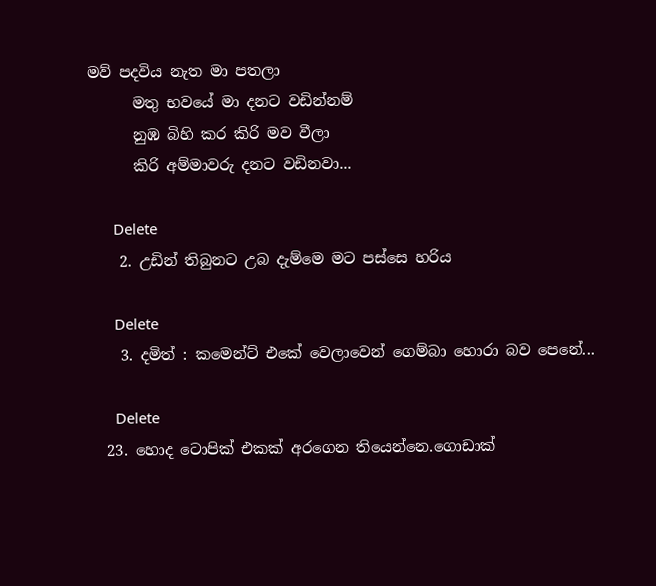මව් පදවිය නැත මා පතලා
      මතු භවයේ මා දනට වඩින්නම්
      නුඹ බිහි කර කිරි මව වීලා
      කිරි අම්මාවරු දනට වඩිනවා...

      Delete
    2. උඩින් තිබුනට උබ දැම්මෙ මට පස්සෙ හරිය

      Delete
    3. දමිත් : කමෙන්ට් එකේ වෙලාවෙන් ගෙම්බා හොරා බව පෙනේ...

      Delete
  23. හොද ටොපික් එකක් අරගෙන තියෙන්නෙ.ගොඩාක්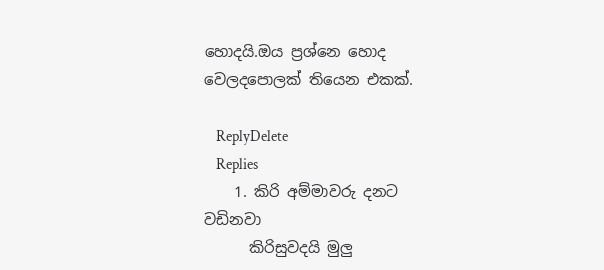හොදයි.ඔය ප්‍රශ්නෙ හොද වෙලදපොලක් තියෙන එකක්.

    ReplyDelete
    Replies
    1. කිරි අම්මාවරු දනට වඩිනවා
      කිරිසුවදයි මුලු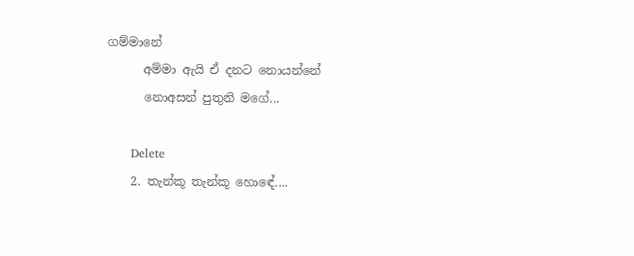ගම්මානේ
      අම්මා ඇයි ඒ දනට නොයන්නේ
      නොඅසන් පුතුනි මගේ...

      Delete
    2. තැන්කූ තැන්කූ හොඳේ....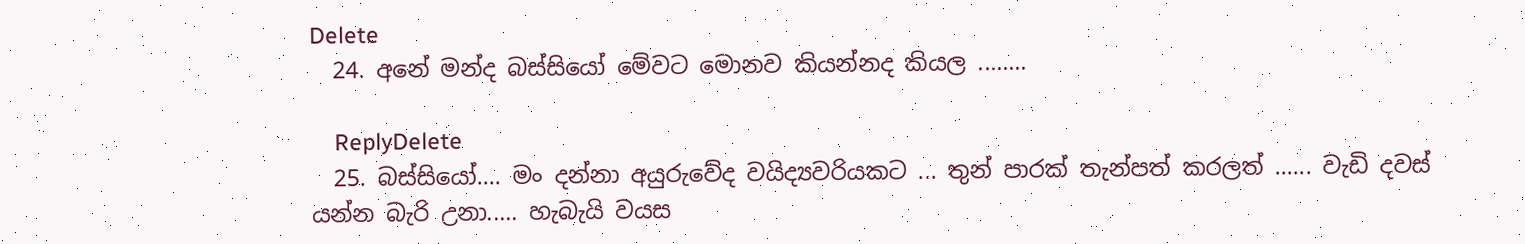Delete
  24. අනේ මන්ද බස්සියෝ මේවට මොනව කියන්නද කියල ........

    ReplyDelete
  25. බස්සියෝ.... මං දන්නා අයුරුවේද වයිද්‍යවරියකට ... තුන් පාරක් තැන්පත් කරලත් ...... වැඩි දවස් යන්න බැරි උනා..... හැබැයි වයස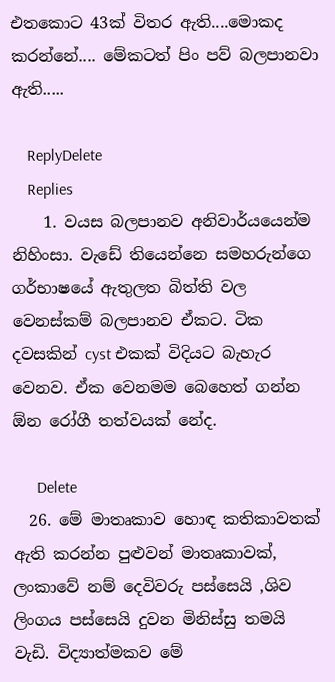එතකොට 43ක් විතර ඇති....මොකද කරන්නේ.... මේකටත් පිං පව් බලපානවා ඇති.....

    ReplyDelete
    Replies
    1. වයස බලපානව අනිවාර්යයෙන්ම නිහිංසා. වැඩේ තියෙන්නෙ සමහරුන්ගෙ ගර්භාෂයේ ඇතුලත බිත්ති වල වෙනස්කම් බලපානව ඒකට. ටික දවසකින් cyst එකක් විදියට බැහැර වෙනව. ඒක වෙනමම බෙහෙත් ගන්න ඕන රෝගී තත්වයක් නේද.

      Delete
  26. මේ මාතෘකාව හොඳ කතිකාවතක් ඇති කරන්න පුළුවන් මාතෘකාවක්, ලංකාවේ නම් දෙවිවරු පස්සෙයි ,ශිව ලිංගය පස්සෙයි දුවන මිනිස්සු තමයි වැඩි. විද්‍යාත්මකව මේ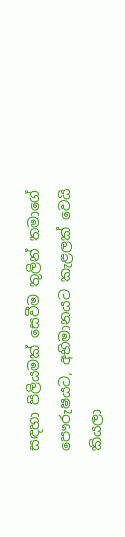සඳහා පිලියමක් සෙවීම තුලින් තමාගේ පෞරුෂයට, අභිමානයට කැළලක් වෙයි කියලා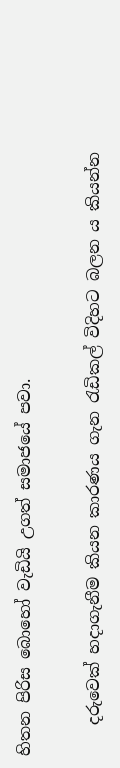හිතන පිරිස බොහෝ වැඩියි උගත් සමාජයේ පවා.

    දරුවෙක් හදාගැනීම කියන කාරණය ගැන රැඩිකල් විදිහට බලන ය කියන්න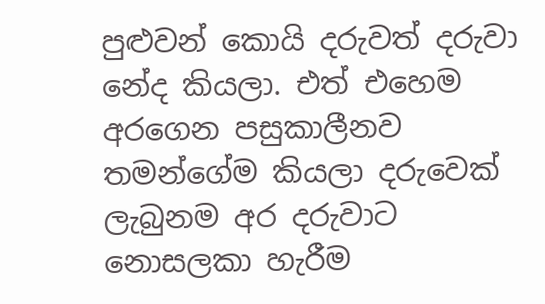පුළුවන් කොයි දරුවත් දරුවා නේද කියලා. එත් එහෙම අරගෙන පසුකාලීනව තමන්ගේම කියලා දරුවෙක් ලැබුනම අර දරුවාට නොසලකා හැරීම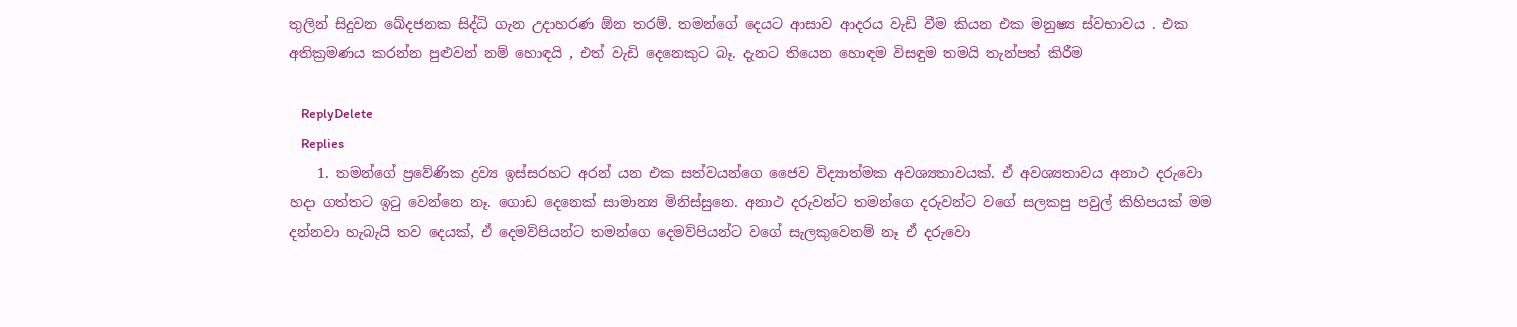තුලින් සිදුවන ඛේදජනක සිද්ධි ගැන උදාහරණ ඕන තරම්. තමන්ගේ දෙයට ආසාව ආදරය වැඩි වීම කියන එක මනුෂ්‍ය ස්වභාවය . එක අතික්‍රමණය කරන්න පුළුවන් නම් හොඳයි , එත් වැඩි දෙනෙකුට බෑ. දැනට තියෙන හොඳම විසඳුම තමයි තැන්පත් කිරීම

    ReplyDelete
    Replies
    1. තමන්ගේ ප්‍රවේණික ද්‍රව්‍ය ඉස්සරහට අරන් යන එක සත්වයන්ගෙ ජෛව විද්‍යාත්මක අවශ්‍යතාවයක්. ඒ අවශ්‍යතාවය අනාථ දරුවො හදා ගත්තට ඉටු වෙන්නෙ නෑ. ගොඩ දෙනෙක් සාමාන්‍ය මිනිස්සුනෙ. අනාථ දරුවන්ට තමන්ගෙ දරුවන්ට වගේ සලකපු පවුල් කිහිපයක් මම දන්නවා හැබැයි තව දෙයක්, ඒ දෙමව්පියන්ට තමන්ගෙ දෙමව්පියන්ට වගේ සැලකුවෙනම් නෑ ඒ දරුවො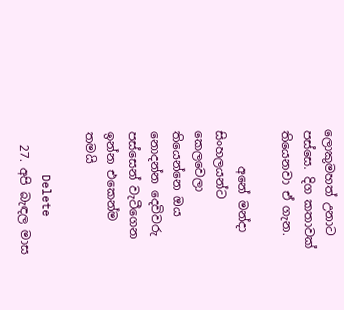ලොකුමහත් උනාට පස්සෙ. දිග කතාවක් තියෙනවා ඒ ගැන.

      අනේ මන්දා සිංහලයන්ට කෙලවෙලා තියෙන්නෙ ඔය නොදන්න දෙවිවරු පස්සෙන් වැටීගෙන ඉන්න එකෙන්ම තමයි

      Delete
  27. අපි බැඳල මාස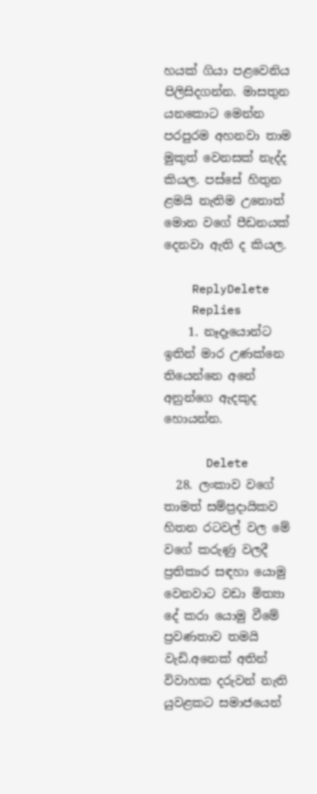හයක් ගියා පළවෙනිය පිලිසිදගන්න. මාසතුන යනකොට මෙන්න පරපුරම අහනවා තාම මුකුත් වෙනසක් නැද්ද කියල. පස්සේ හිතුන ළමයි නැතිම උනොත් මොන වගේ පීඩනයක් දෙනවා ඇති ද කියල.

    ReplyDelete
    Replies
    1. නෑදෑයොන්ට ඉතින් මාර උණක්නෙ තියෙන්නෙ අනේ අනුන්ගෙ ඇදකුද හොයන්න.

      Delete
  28. ලංකාව වගේ තාමත් සම්ප්‍රදායිකව හිතන රටවල් වල මේ වගේ කරුණු වලදී ප්‍රතිකාර සඳහා යොමු වෙනවාට වඩා මිත්‍යා දේ කරා යොමු වීමේ ප්‍රවණතාව තමයි වැඩි.අනෙක් අතින් විවාහක දරුවන් නැති යුවළකට සමාජයෙන්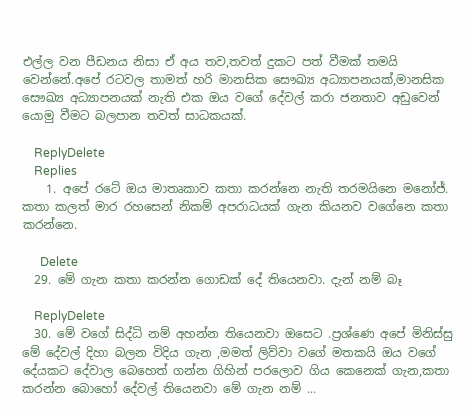එල්ල වන පීඩනය නිසා ඒ අය තව,තවත් දුකට පත් වීමක් තමයි වෙන්නේ.අපේ රටවල තාමත් හරි මානසික සෞඛ්‍ය අධ්‍යාපනයක්,මානසික සෞඛ්‍ය අධ්‍යාපනයක් නැති එක ඔය වගේ දේවල් කරා ජනතාව අඩුවෙන් යොමු වීමට බලපාන තවත් සාධකයක්.

    ReplyDelete
    Replies
    1. අපේ රටේ ඔය මාතෘකාව කතා කරන්නෙ නැති තරමයිනෙ මනෝජ්. කතා කලත් මාර රහසෙන් නිකම් අපරාධයක් ගැන කියනව වගේනෙ කතා කරන්නෙ.

      Delete
  29. මේ ගැන කතා කරන්න ගොඩක් දේ තියෙනවා. දැන් නම් බෑ

    ReplyDelete
  30. මේ වගේ සිද්ධි නම් අහන්න තියෙනවා ඔසෙට .ප්‍රශ්ණෙ අපේ මිනිස්සු මේ දේවල් දිහා බලන විදිය ගැන ,මමත් ලිව්වා වගේ මතකයි ඔය වගේ දේයකට දේවාල බෙහෙත් ගන්න ගිහින් පරලොව ගිය කෙනෙක් ගැන,කතා කරන්න බොහෝ දේවල් තියෙනවා මේ ගැන නම් ...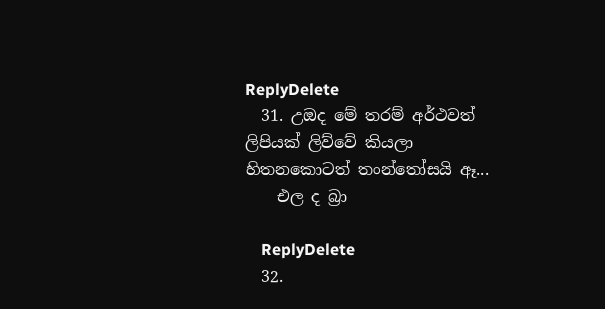ReplyDelete
  31. උඔද මේ තරම් අර්ථවත් ලිපියක් ලිව්වේ කියලා හිතනකොටත් තංන්තෝසයි ඈ...
    එල ද බ්‍රා

    ReplyDelete
  32.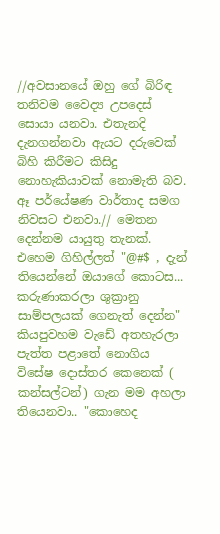//අවසානයේ ඔහු ගේ බිරිඳ තනිවම වෛද්‍ය උපදෙස් සොයා යනවා. එතැනදි දැනගන්නවා ඇයට දරුවෙක් බිහි කිරීමට කිසිදු නොහැකියාවක් නොමැති බව. ඈ පර්යේෂණ වාර්තාද සමග නිවසට එනවා.// මෙතන දෙන්නම යායුතු තැනක්. එහෙම ගිහිල්ලත් "@#$ , දැන් තියෙන්නේ ඔයාගේ කොටස... කරුණාකරලා ශුක්‍රානු සාම්පලයක් ගෙනැත් දෙන්න" කියපුවහම වැඩේ අතහැරලා පැත්ත පළාතේ නොගිය විසේෂ දොස්තර කෙනෙක් ( කන්සල්ටන්) ගැන මම අහලා තියෙනවා.. "කොහෙද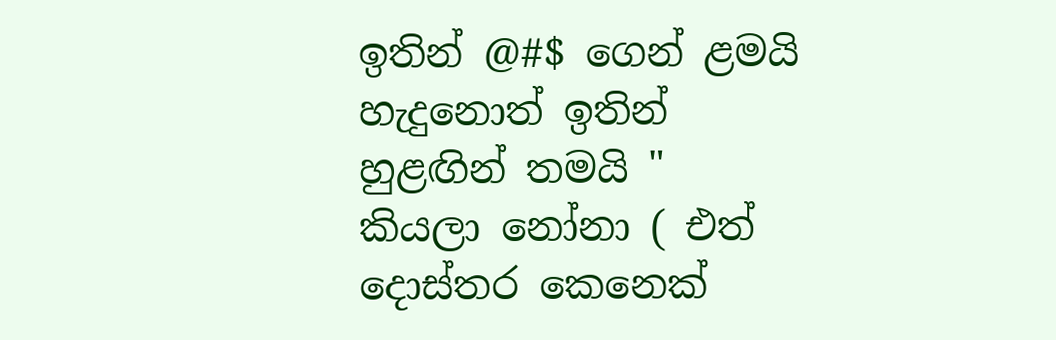ඉතින් @#$ ගෙන් ළමයි හැදුනොත් ඉතින් හුළඟින් තමයි " කියලා නෝනා ( එත් දොස්තර කෙනෙක්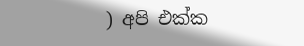) අපි එක්ක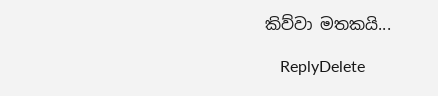කිව්වා මතකයි...

    ReplyDelete